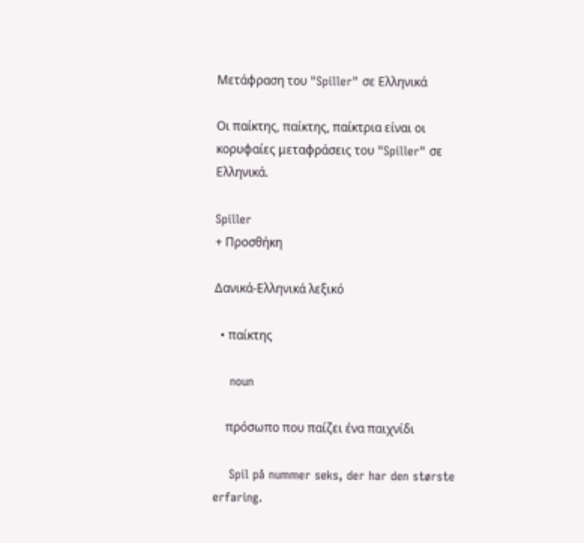Μετάφραση του "Spiller" σε Ελληνικά

Οι παίκτης, παίκτης, παίκτρια είναι οι κορυφαίες μεταφράσεις του "Spiller" σε Ελληνικά.

Spiller
+ Προσθήκη

Δανικά-Ελληνικά λεξικό

  • παίκτης

    noun

    πρόσωπο που παίζει ένα παιχνίδι

    Spil på nummer seks, der har den største erfaring.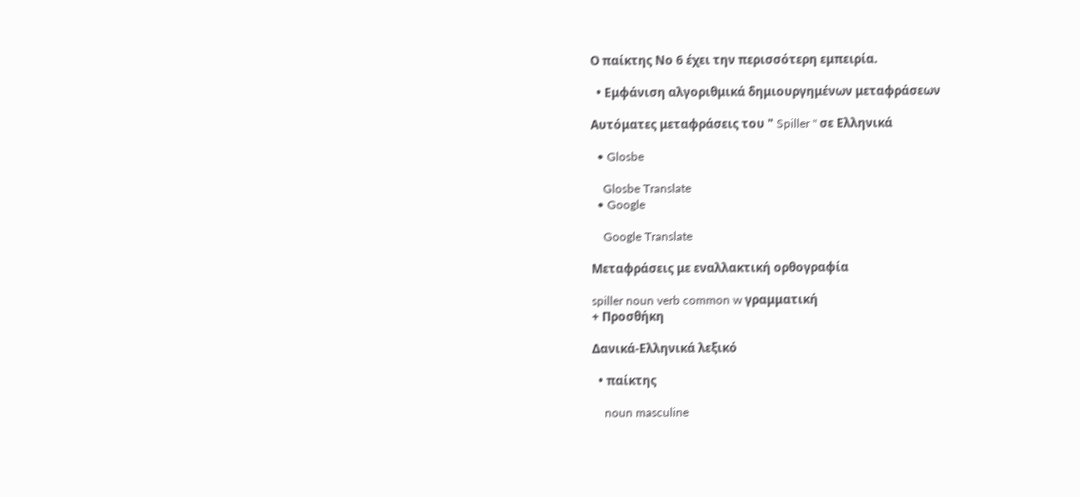Ο παίκτης Νο 6 έχει την περισσότερη εμπειρία.

  • Εμφάνιση αλγοριθμικά δημιουργημένων μεταφράσεων

Αυτόματες μεταφράσεις του " Spiller " σε Ελληνικά

  • Glosbe

    Glosbe Translate
  • Google

    Google Translate

Μεταφράσεις με εναλλακτική ορθογραφία

spiller noun verb common w γραμματική
+ Προσθήκη

Δανικά-Ελληνικά λεξικό

  • παίκτης

    noun masculine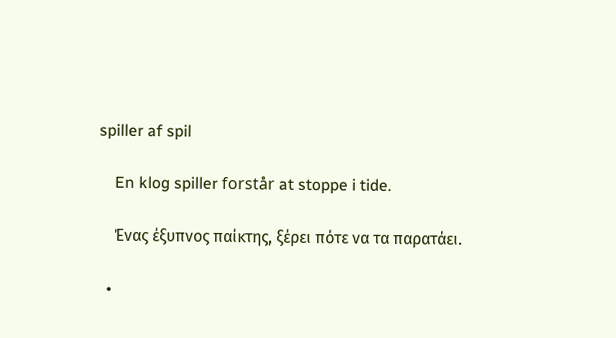spiller af spil

    En klog spiller forstår at stoppe i tide.

    Ένας έξυπνος παίκτης, ξέρει πότε να τα παρατάει.

  •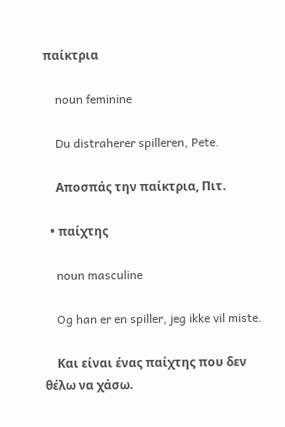παίκτρια

    noun feminine

    Du distraherer spilleren, Pete.

    Αποσπάς την παίκτρια, Πιτ.

  • παίχτης

    noun masculine

    Og han er en spiller, jeg ikke vil miste.

    Και είναι ένας παίχτης που δεν θέλω να χάσω.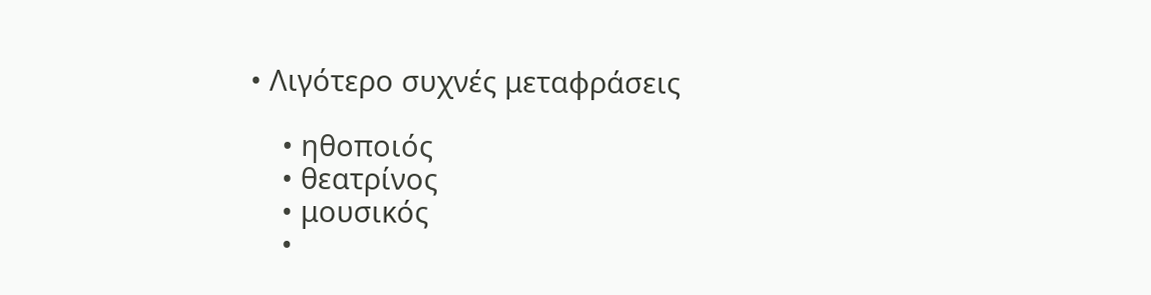• Λιγότερο συχνές μεταφράσεις

    • ηθοποιός
    • θεατρίνος
    • μουσικός
    •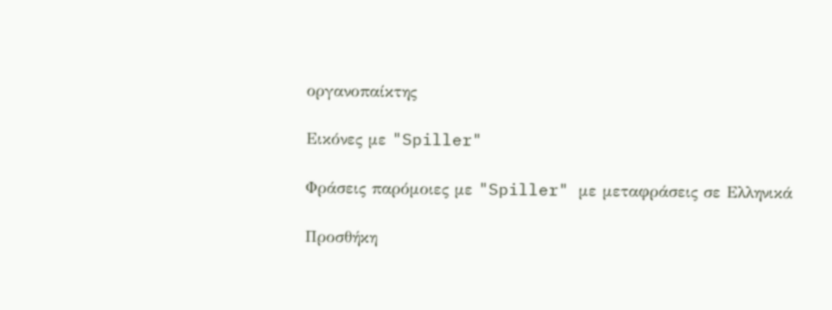οργανοπαίκτης

Εικόνες με "Spiller"

Φράσεις παρόμοιες με "Spiller" με μεταφράσεις σε Ελληνικά

Προσθήκη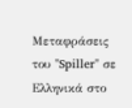Μεταφράσεις του "Spiller" σε Ελληνικά στο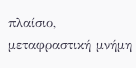πλαίσιο, μεταφραστική μνήμη